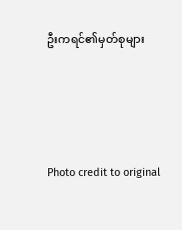ဦးကရင်၏မှတ်စုများ




Photo credit to original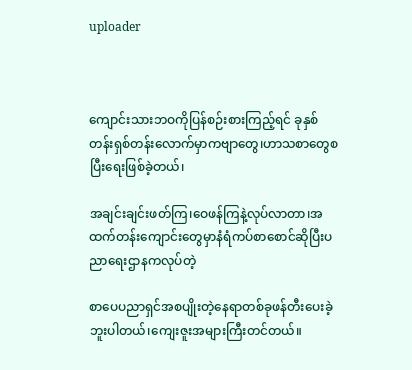uploader



ကျောင်းသားဘဝကိုပြန်စဉ်းစားကြည့်ရင် ခုနှစ်တန်းရှစ်တန်းလောက်မှာကဗျာတွေ၊ဟာသစာတွေစပြီးရေးဖြစ်ခဲ့တယ်၊

အချင်းချင်းဖတ်ကြ၊ဝေဖန်ကြနဲ့လုပ်လာတာ၊အထက်တန်းကျောင်းတွေမှာနံရံကပ်စာစောင်ဆိုပြီးပညာရေးဌာနကလုပ်တဲ့

စာပေပညာရှင်အစပျိုးတဲ့နေရာတစ်ခုဖန်တီးပေးခဲ့ဘူးပါတယ်၊ကျေးဇူးအများကြီးတင်တယ်။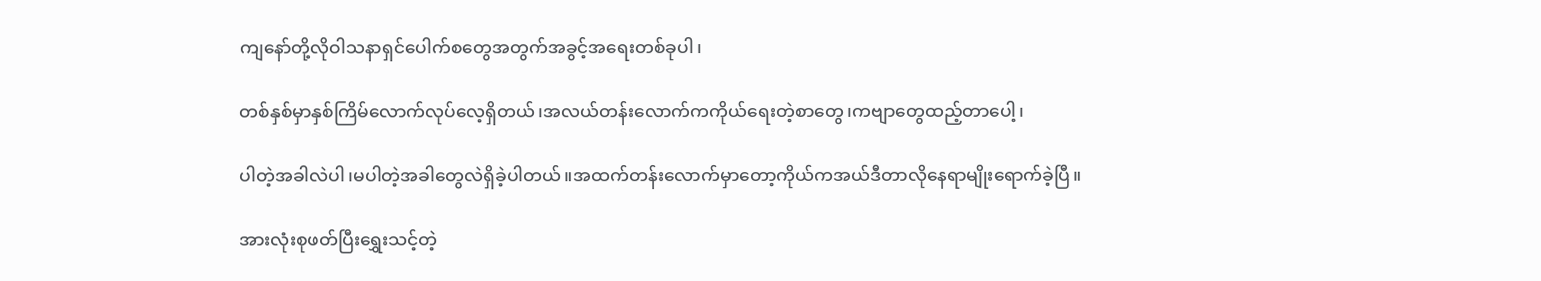ကျနော်တို့လိုဝါသနာရှင်ပေါက်စတွေအတွက်အခွင့်အရေးတစ်ခုပါ၊

တစ်နှစ်မှာနှစ်ကြိမ်လောက်လုပ်လေ့ရှိတယ်၊အလယ်တန်းလောက်ကကိုယ်ရေးတဲ့စာတွေ၊ကဗျာတွေထည့်တာပေါ့၊

ပါတဲ့အခါလဲပါ၊မပါတဲ့အခါတွေလဲရှိခဲ့ပါတယ်။အထက်တန်းလောက်မှာတော့ကိုယ်ကအယ်ဒီတာလိုနေရာမျိုးရောက်ခဲ့ပြီ။

အားလုံးစုဖတ်ပြီးရွှေးသင့်တဲ့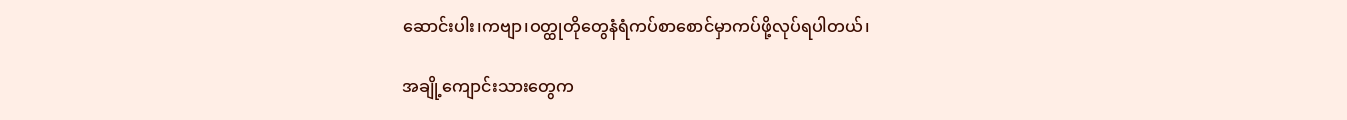ဆောင်းပါး၊ကဗျာ၊ဝတ္ထုတိုတွေနံရံကပ်စာစောင်မှာကပ်ဖို့လုပ်ရပါတယ်၊

အချို့ကျောင်းသားတွေက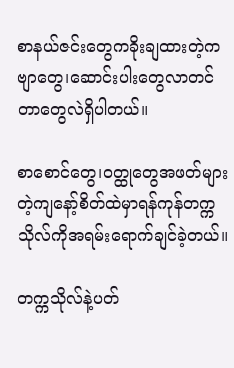စာနယ်ဇင်းတွေကခိုးချထားတဲ့ကဗျာတွေ၊ဆောင်းပါးတွေလာတင်တာတွေလဲရှိပါတယ်။

စာစောင်တွေ၊ဝတ္ထုတွေအဖတ်များတဲ့ကျနော့်စိတ်ထဲမှာရန်ကုန်တက္ကသိုလ်ကိုအရမ်းရောက်ချင်ခဲ့တယ်။

တက္ကသိုလ်နဲ့ပတ်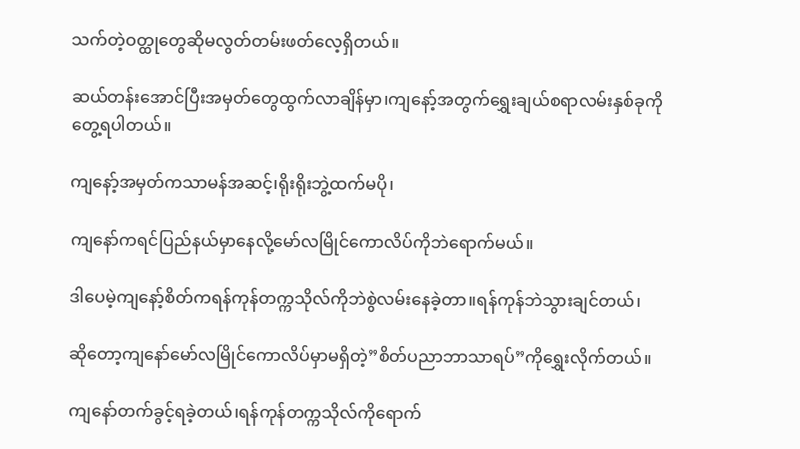သက်တဲ့ဝတ္ထုတွေဆိုမလွတ်တမ်းဖတ်လေ့ရှိတယ်။

ဆယ်တန်းအောင်ပြီးအမှတ်တွေထွက်လာချိန်မှာ၊ကျနော့်အတွက်ရွှေးချယ်စရာလမ်းနှစ်ခုကိုတွေ့ရပါတယ်။

ကျနော့်အမှတ်ကသာမန်အဆင့်၊ရိုးရိုးဘွဲ့ထက်မပို၊

ကျနော်ကရင်ပြည်နယ်မှာနေလို့မော်လမြိုင်ကောလိပ်ကိုဘဲရောက်မယ်။

ဒါပေမဲ့ကျနော့်စိတ်ကရန်ကုန်တက္ကသိုလ်ကိုဘဲစွဲလမ်းနေခဲ့တာ။ရန်ကုန်ဘဲသွားချင်တယ်၊

ဆိုတော့ကျနော်မော်လမြိုင်ကောလိပ်မှာမရှိတဲ့”စိတ်ပညာဘာသာရပ်”ကိုရွှေးလိုက်တယ်။

ကျနော်တက်ခွင့်ရခဲ့တယ်၊ရန်ကုန်တက္ကသိုလ်ကိုရောက်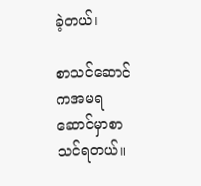ခဲ့တယ်၊

စာသင်ဆောင်ကအမရဆောင်မှာစာသင်ရတယ်။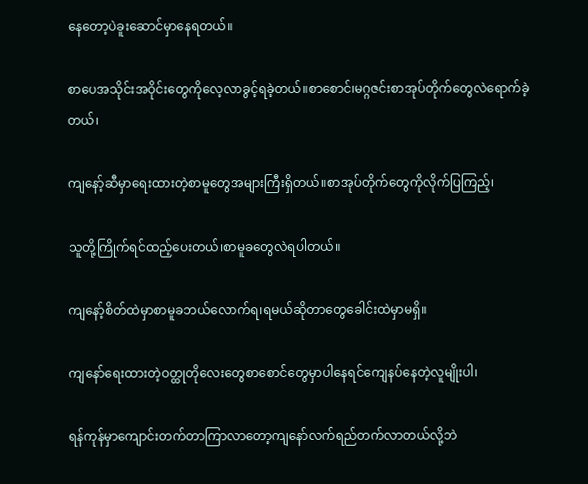နေတော့ပဲခူးဆောင်မှာနေရတယ်။

စာပေအသိုင်းအဝိုင်းတွေကိုလေ့လာခွင့်ရခဲ့တယ်။စာစောင်၊မဂ္ဂဇင်းစာအုပ်တိုက်တွေလဲရောက်ခဲ့တယ်၊

ကျနော့်ဆီမှာရေးထားတဲ့စာမူတွေအများကြီးရှိတယ်။စာအုပ်တိုက်တွေကိုလိုက်ပြကြည့်၊

သူတို့ကြိုက်ရင်ထည့်ပေးတယ်၊စာမူခတွေလဲရပါတယ်။

ကျနော့်စိတ်ထဲမှာစာမူခဘယ်လောက်ရ၊ရမယ်ဆိုတာတွေခေါင်းထဲမှာမရှိ။

ကျနော်ရေးထားတဲ့ဝတ္ထုတိုလေးတွေစာစောင်တွေမှာပါနေရင်ကျေနပ်နေတဲ့လူမျိုးပါ၊

ရန်ကုန်မှာကျောင်းတက်တာကြာလာတော့ကျနော်လက်ရည်တက်လာတယ်လို့ဘဲ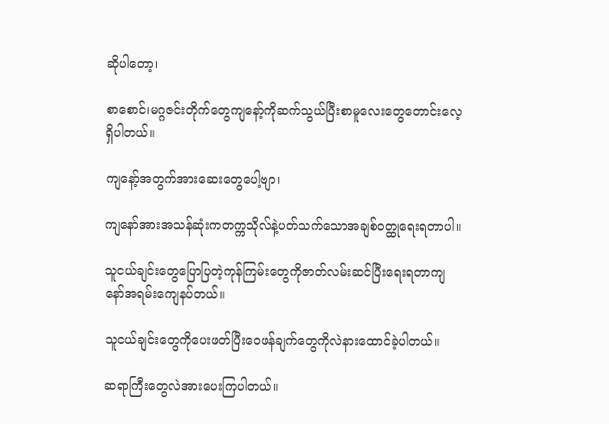ဆိုပါတော့၊

စာစောင်၊မဂ္ဂဇင်းတိုက်တွေကျနော့်ကိုဆက်သွယ်ပြီးစာမူလေးတွေတောင်းလေ့ရှိပါတယ်။

ကျနော့်အတွက်အားဆေးတွေပေါ့ဗျာ၊

ကျနော်အားအသန်ဆုံးကတက္ကသိုလ်နဲ့ပတ်သက်သောအချစ်ဝတ္ထုရေးရတာပါ။

သူငယ်ချင်းတွေပြောပြတဲ့ကုန်ကြမ်းတွေကိုဇာတ်လမ်းဆင်ပြီးရေးရတာကျနော်အရမ်းကျေနပ်တယ်။

သူငယ်ချင်းတွေကိုပေးဖတ်ပြီးဝေဖန်ချက်တွေကိုလဲနားထောင်ခဲ့ပါတယ်။

ဆရာကြီးတွေလဲအားပေးကြပါတယ်။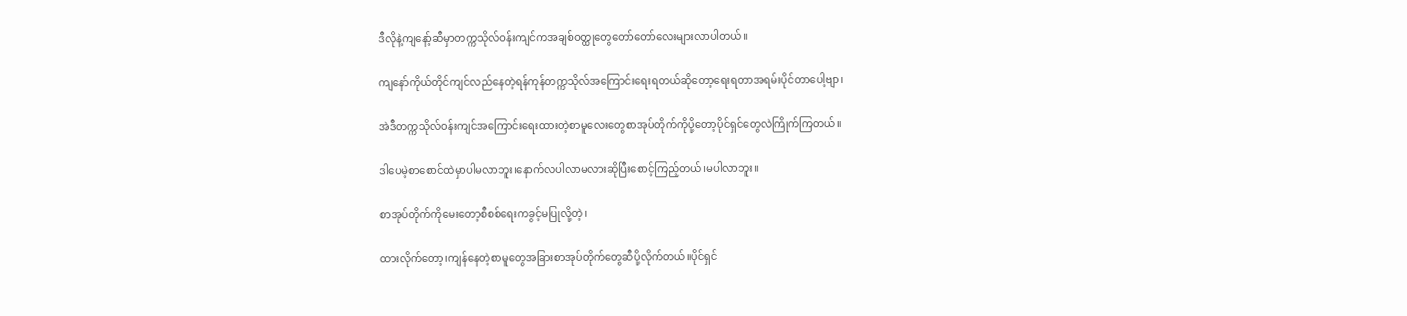ဒီလိုနဲ့ကျနော့်ဆီမှာတက္ကသိုလ်ဝန်းကျင်ကအချစ်ဝတ္ထုတွေတော်တော်လေးများလာပါတယ်။

ကျနော်ကိုယ်တိုင်ကျင်လည်နေတဲ့ရန်ကုန်တက္ကသိုလ်အကြောင်းရေးရတယ်ဆိုတော့ရေးရတာအရမ်းပိုင်တာပေါ့ဗျာ၊

အဲဒီတက္ကသိုလ်ဝန်းကျင်အကြောင်းရေးထားတဲ့စာမူလေးတွေစာအုပ်တိုက်ကိုပို့တော့ပိုင်ရှင်တွေလဲကြိုက်ကြတယ်။

ဒါပေမဲ့စာစောင်ထဲမှာပါမလာဘူး၊နောက်လပါလာမလားဆိုပြီးစောင့်ကြည့်တယ်၊မပါလာဘူး။

စာအုပ်တိုက်ကိုမေးတော့စီစစ်ရေးကခွင့်မပြုလို့တဲ့၊

ထားလိုက်တော့၊ကျန်နေတဲ့စာမူတွေအခြားစာအုပ်တိုက်တွေဆီပို့လိုက်တယ်။ပိုင်ရှင်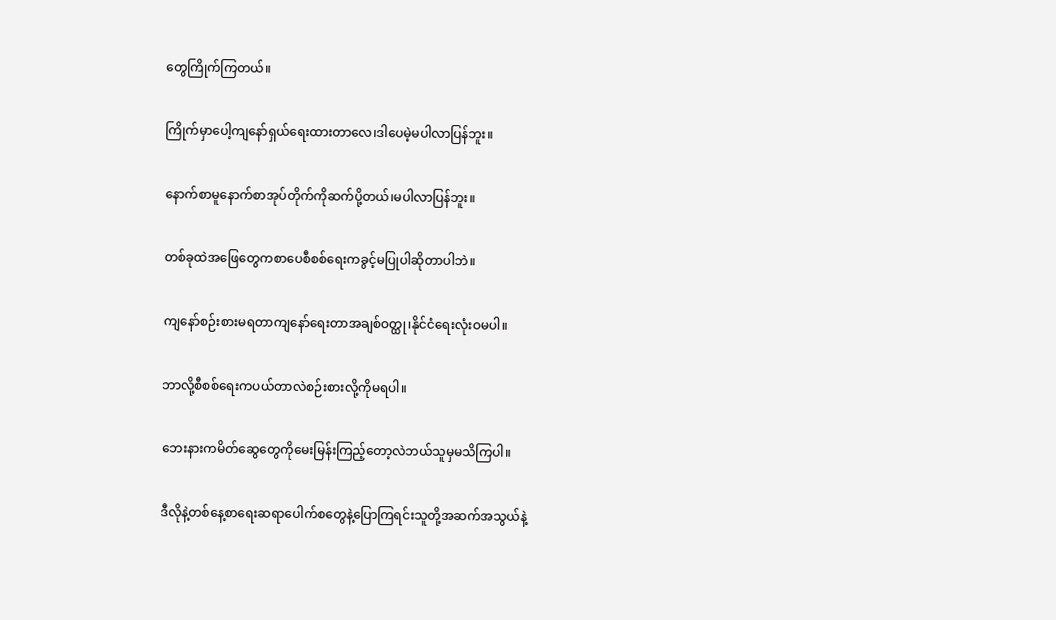တွေကြိုက်ကြတယ်။

ကြိုက်မှာပေါ့ကျနော်ရှယ်ရေးထားတာလေ၊ဒါပေမဲ့မပါလာပြန်ဘူး။

နောက်စာမူနောက်စာအုပ်တိုက်ကိုဆက်ပို့တယ်၊မပါလာပြန်ဘူး။

တစ်ခုထဲအဖြေတွေကစာပေစီစစ်ရေးကခွင့်မပြုပါဆိုတာပါဘဲ။

ကျနော်စဉ်းစားမရတာကျနော်ရေးတာအချစ်ဝတ္ထု၊နိုင်ငံရေးလုံးဝမပါ။

ဘာလို့စီစစ်ရေးကပယ်တာလဲစဉ်းစားလို့ကိုမရပါ။

ဘေးနားကမိတ်ဆွေတွေကိုမေးမြန်းကြည့်တော့လဲဘယ်သူမှမသိကြပါ။

ဒီလိုနဲ့တစ်နေ့စာရေးဆရာပေါက်စတွေနဲ့ပြောကြရင်းသူတို့အဆက်အသွယ်နဲ့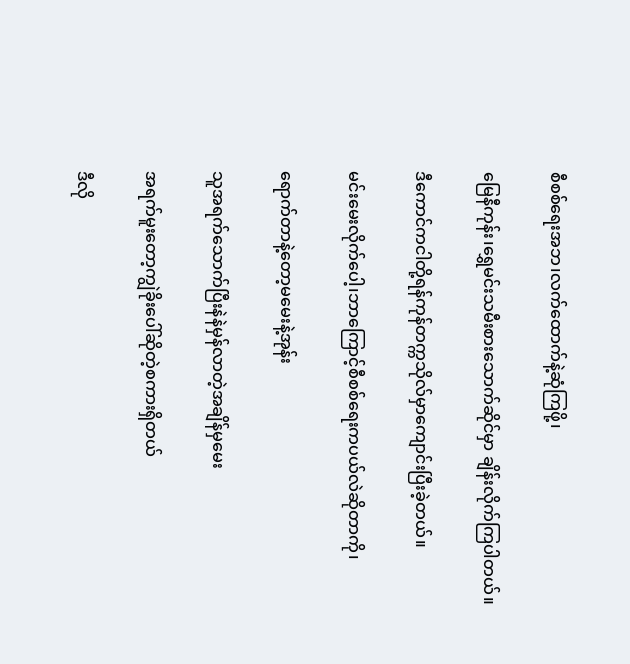စီစစ်ရေးအဘ၊လက်ထောက်နဲ့ဆုံကြဖို့၊

မြေနီကုန်း၊ရွှေမင်းသမီးစားသောက်ဆိုင်မှာ ချိန်းလိုက်ကြပါတယ်။

ဒီကောင်ကငါတို့ရန်ကုန်တက္ကသိုလ်မှာကျောင်းပြီးခဲ့တယ်။

မင်းမေးလိုက်ပေါ့၊ဘာကြောင့်စီစစ်ရေးကပယ်လဲဆိုတာကို၊

ရောက်တာနဲ့တော့မမေးနဲ့အုန်း

သူအရက်သောက်ပြီးနဲနဲမှန်လာတဲ့အချိန်မှမေး

အရက်မူးတော့ကျွဲခိုးပေါ်ဆိုတဲ့စကားရှိတယ်

ဒီလို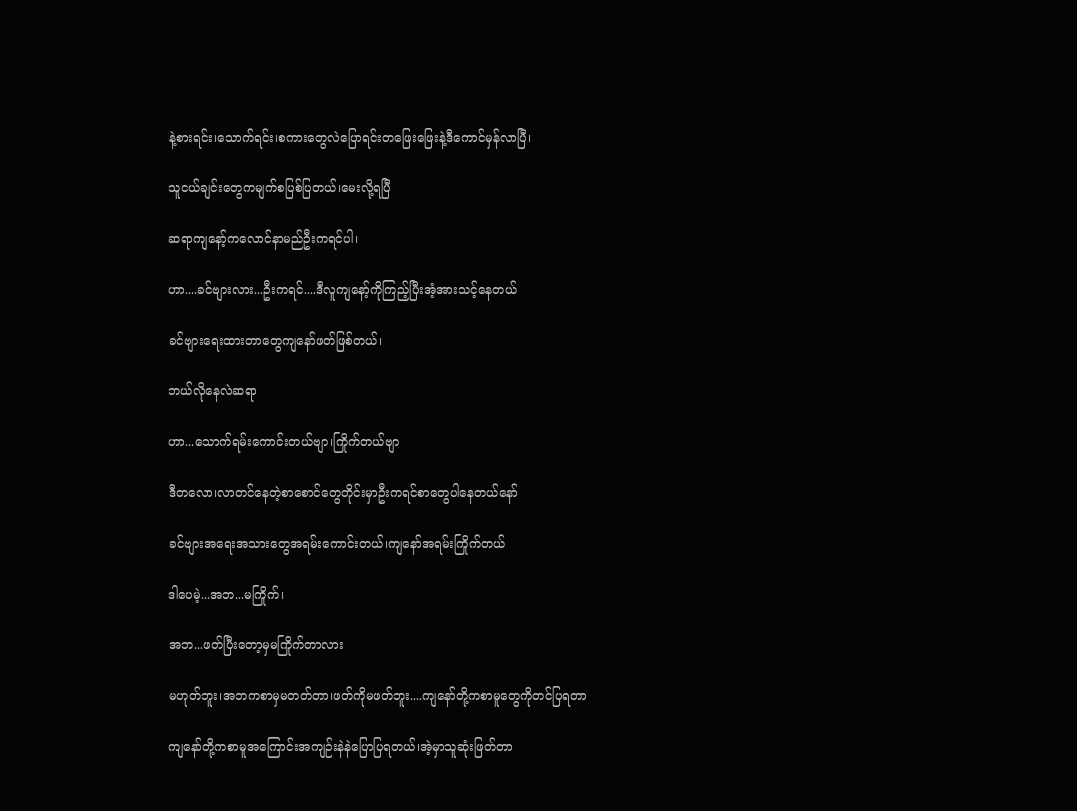နဲ့စားရင်း၊သောက်ရင်း၊စကားတွေလဲပြောရင်းတဖြေးဖြေးနဲ့ဒီကောင်မှန်လာပြီ၊

သူငယ်ချင်းတွေကမျက်စပြစ်ပြတယ်၊မေးလို့ရပြီ

ဆရာကျနော့်ကလောင်နာမည်ဦးကရင်ပါ၊

ဟာ....ခင်ဗျားလား...ဦးကရင်....ဒီလူကျနော့်ကိုကြည့်ပြီးအံ့အားသင့်နေတယ်

ခင်ဗျားရေးထားတာတွေကျနော်ဖတ်ဖြစ်တယ်၊

ဘယ်လိုနေလဲဆရာ

ဟာ...သောက်ရမ်းကောင်းတယ်ဗျာ၊ကြိုက်တယ်ဗျာ

ဒီတလော၊လာတင်နေတဲ့စာစောင်တွေတိုင်းမှာဦးကရင်စာတွေပါနေတယ်နော်

ခင်ဗျားအရေးအသားတွေအရမ်းကောင်းတယ်၊ကျနော်အရမ်းကြိုက်တယ်

ဒါပေမဲ့...အဘ...မကြိုက်၊

အဘ...ဖတ်ပြီးတော့မှမကြိုက်တာလား

မဟုတ်ဘူး၊အဘကစာမှမတတ်တာ၊ဖတ်ကိုမဖတ်ဘူး....ကျနော်တို့ကစာမူတွေကိုတင်ပြရတာ

ကျနော်တို့ကစာမူအကြောင်းအကျဉ်းနဲနဲပြောပြရတယ်၊အဲ့မှာသူဆုံးဖြတ်တာ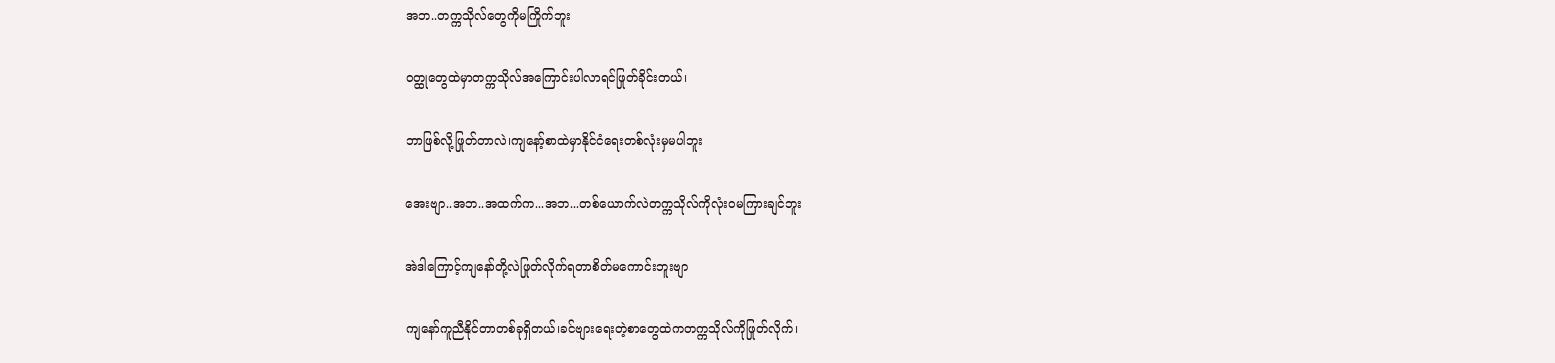အဘ..တက္ကသိုလ်တွေကိုမကြိုက်ဘူး

ဝတ္ထုတွေထဲမှာတက္ကသိုလ်အကြောင်းပါလာရင်ဖြုတ်ခိုင်းတယ်၊

ဘာဖြစ်လို့ဖြုတ်တာလဲ၊ကျနော့်စာထဲမှာနိုင်ငံရေးတစ်လုံးမှမပါဘူး

အေးဗျာ..အဘ..အထက်က...အဘ...တစ်ယောက်လဲတက္ကသိုလ်ကိုလုံးဝမကြားချင်ဘူး

အဲဒါကြောင့်ကျနော်တို့လဲဖြုတ်လိုက်ရတာစိတ်မကောင်းဘူးဗျာ

ကျနော်ကူညီနိုင်တာတစ်ခုရှိတယ်၊ခင်ဗျားရေးတဲ့စာတွေထဲကတက္ကသိုလ်ကိုဖြုတ်လိုက်၊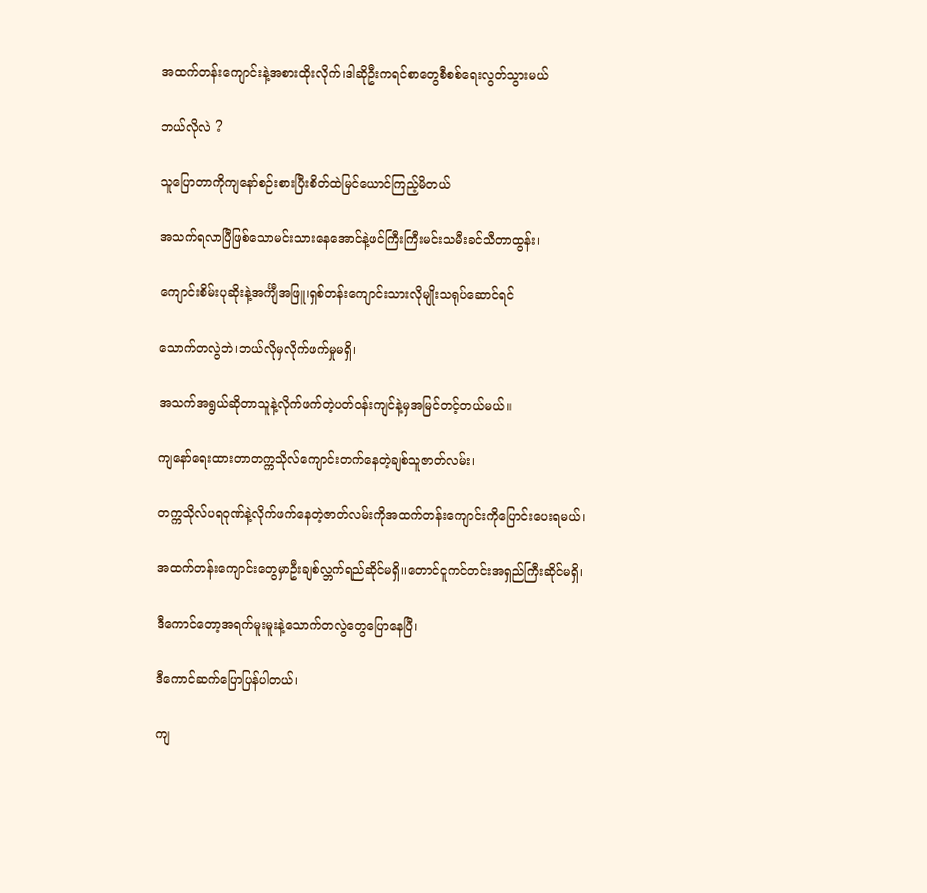အထက်တန်းကျောင်းနဲ့အစားထိုးလိုက်၊ဒါဆိုဦးကရင်စာတွေစီစစ်ရေးလွတ်သွားမယ်

ဘယ်လိုလဲ ?

သူပြောတာကိုကျနော်စဉ်းစားပြီးစိတ်ထဲမြင်ယောင်ကြည့်မိတယ်

အသက်ရလာပြီဖြစ်သောမင်းသားနေအောင်နဲ့ဖင်ကြီးကြီးမင်းသမီးခင်သီတာထွန်း၊

ကျောင်းစိမ်းပုဆိုးနဲ့အင်္ကျီအဖြူ၊ရှစ်တန်းကျောင်းသားလိုမျိုးသရုပ်ဆောင်ရင်

သောက်တလွဲဘဲ၊ဘယ်လိုမှလိုက်ဖက်မှုမရှိ၊

အသက်အရွယ်ဆိုတာသူနဲ့လိုက်ဖက်တဲ့ပတ်ဝန်းကျင်နဲ့မှအမြင်တင့်တယ်မယ်။

ကျနော်ရေးထားတာတက္ကသိုလ်ကျောင်းတက်နေတဲ့ချစ်သူဇာတ်လမ်း၊

တက္ကသိုလ်ပရဝုဏ်နဲ့လိုက်ဖက်နေတဲ့ဇာတ်လမ်းကိုအထက်တန်းကျောင်းကိုပြောင်းပေးရမယ်၊

အထက်တန်းကျောင်းတွေမှာဦးချစ်လ္ဘက်ရည်ဆိုင်မရှိ၊၊တောင်ငူကင်တင်းအရှည်ကြီးဆိုင်မရှိ၊

ဒီကောင်တော့အရက်မူးမူးနဲ့သောက်တလွဲတွေပြောနေပြီ၊

ဒီကောင်ဆက်ပြောပြန်ပါတယ်၊

ကျ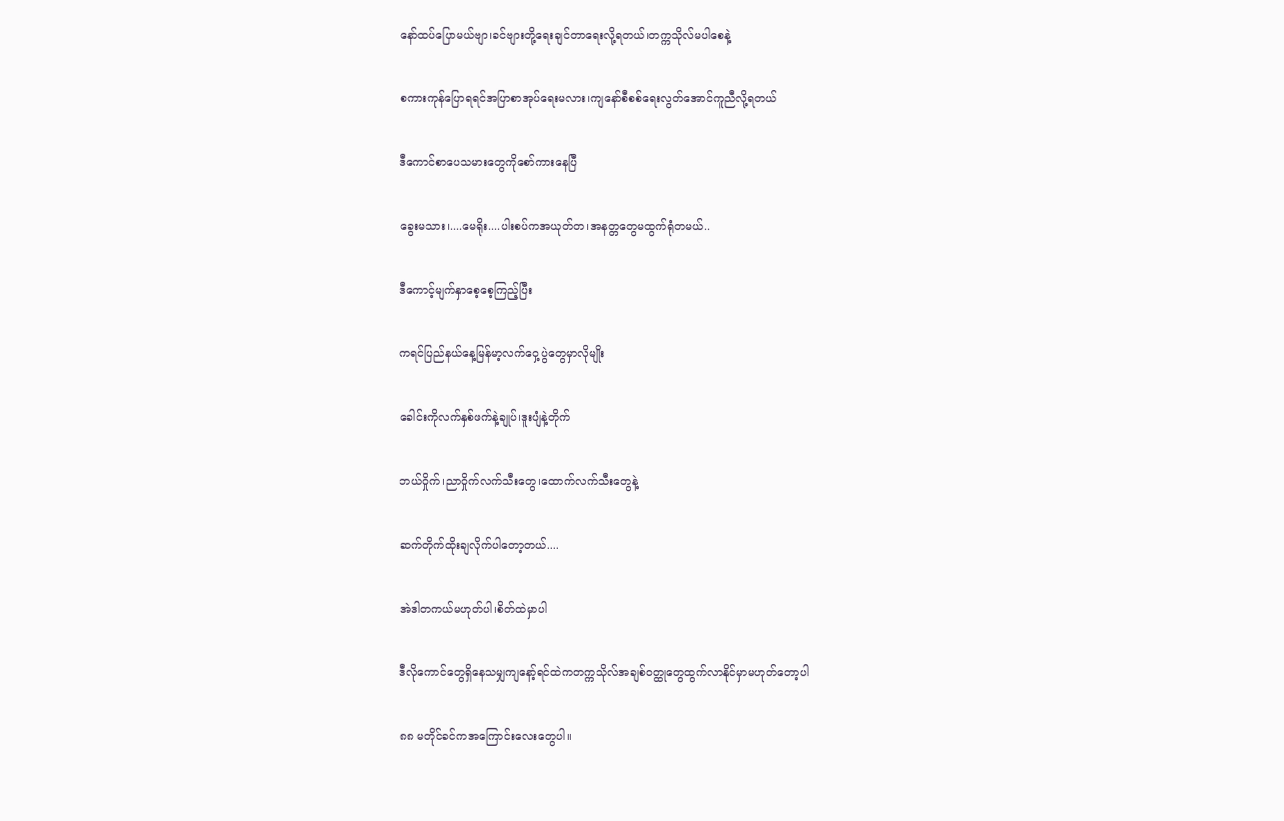နော်ထပ်ပြောမယ်ဗျာ၊ခင်ဗျားတို့ရေးချင်တာရေးလို့ရတယ်၊တက္ကသိုလ်မပါစေနဲ့

စကားကုန်ပြောရရင်အပြာစာအုပ်ရေးမလား၊ကျနော်စီစစ်ရေးလွတ်အောင်ကူညီလို့ရတယ်

ဒီကောင်စာပေသမားတွေကိုစော်ကားနေပြီ

ခွေးမသား၊....မေရိုး....ပါးစပ်ကအယုတ်တ၊အနတ္တတွေမထွက်ရုံတမယ်..

ဒီကောင့်မျက်နှာစေ့စေ့ကြည့်ပြီး

ကရင်ပြည်နယ်နေ့မြန်မာ့လက်ဝှေ့ပွဲတွေမှာလိုမျိုး

ခေါင်းကိုလက်နှစ်ဖက်နဲ့ချုပ်၊ဒူးပျံနဲ့တိုက်

ဘယ်ဝှိုက်၊ညာဝှိုက်လက်သီးတွေ၊ထောက်လက်သီးတွေနဲ့

ဆက်တိုက်ထိုးချလိုက်ပါတော့တယ်....

အဲဒါတကယ်မဟုတ်ပါ၊စိတ်ထဲမှာပါ

ဒီလိုကောင်တွေရှိနေသမျှကျနော့်ရင်ထဲကတက္ကသိုလ်အချစ်ဝတ္ထုတွေထွက်လာနိုင်မှာမဟုတ်တော့ပါ

၈၈ မတိုင်ခင်ကအကြောင်းလေးတွေပါ။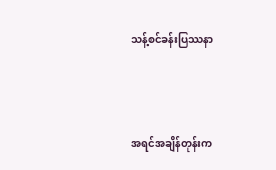သန့်စင်ခန်းပြဿနာ



အရင်အချိန်တုန်းက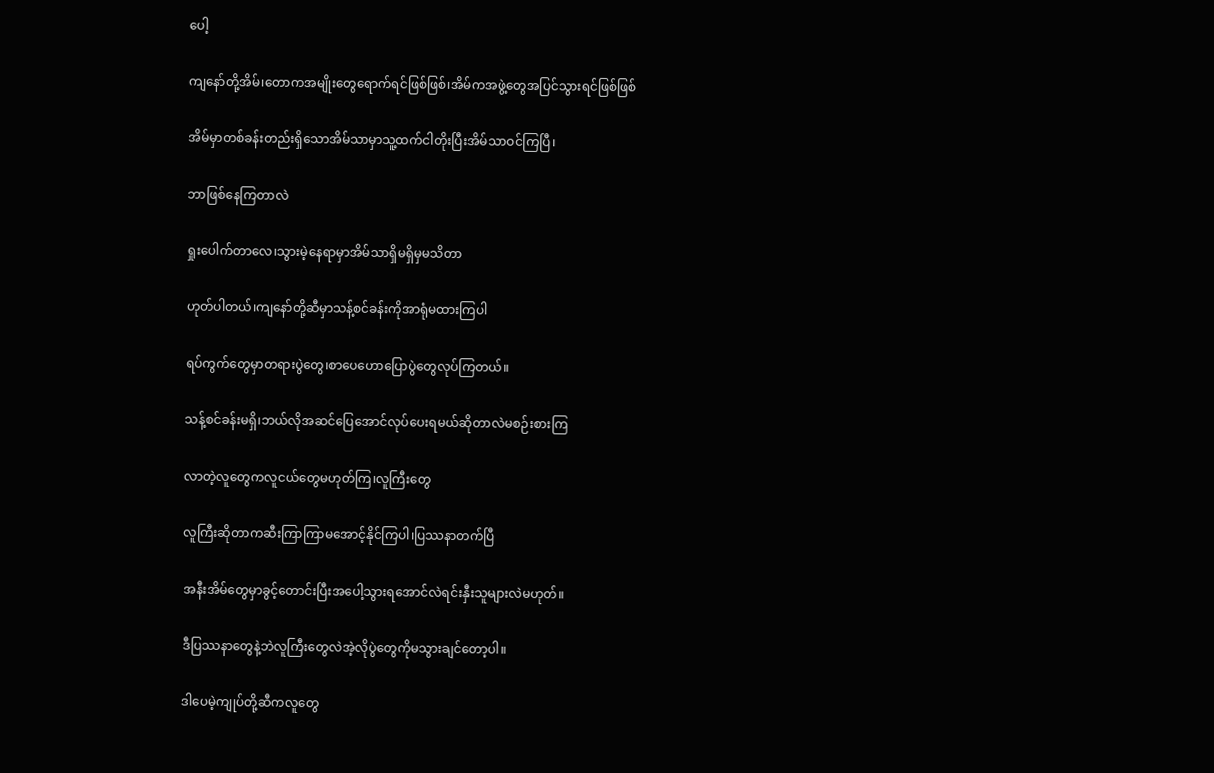ပေါ့

ကျနော်တို့အိမ်၊တောကအမျိုးတွေရောက်ရင်ဖြစ်ဖြစ်၊အိမ်ကအဖွဲ့တွေအပြင်သွားရင်ဖြစ်ဖြစ်

အိမ်မှာတစ်ခန်းတည်းရှိသောအိမ်သာမှာသူ့ထက်ငါတိုးပြီးအိမ်သာဝင်ကြပြီ၊

ဘာဖြစ်နေကြတာလဲ

ရှုးပေါက်တာလေ၊သွားမဲ့နေရာမှာအိမ်သာရှိမရှိမှမသိတာ

ဟုတ်ပါတယ်၊ကျနော်တို့ဆီမှာသန့်စင်ခန်းကိုအာရုံမထားကြပါ

ရပ်ကွက်တွေမှာတရားပွဲတွေ၊စာပေဟောပြောပွဲတွေလုပ်ကြတယ်။

သန့်စင်ခန်းမရှိ၊ဘယ်လိုအဆင်ပြေအောင်လုပ်ပေးရမယ်ဆိုတာလဲမစဉ်းစားကြ

လာတဲ့လူတွေကလူငယ်တွေမဟုတ်ကြ၊လူကြီးတွေ

လူကြီးဆိုတာကဆီးကြာကြာမအောင့်နိုင်ကြပါ၊ပြဿနာတက်ပြီ

အနီးအိမ်တွေမှာခွင့်တောင်းပြီးအပေါ့သွားရအောင်လဲရင်းနှီးသူများလဲမဟုတ်။

ဒီပြဿနာတွေနဲ့ဘဲလူကြီးတွေလဲအဲ့လိုပွဲတွေကိုမသွားချင်တော့ပါ။

ဒါပေမဲ့ကျုပ်တို့ဆီကလူတွေ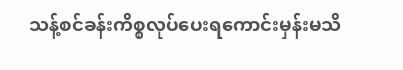သန့်စင်ခန်းကိစ္စလုပ်ပေးရကောင်းမှန်းမသိ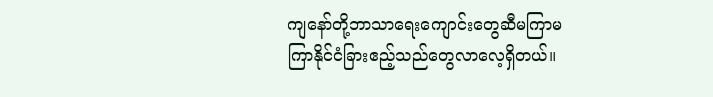ကျနော်တို့ဘာသာရေးကျောင်းတွေဆီမကြာမကြာနိုင်ငံခြားဧည့်သည်တွေလာလေ့ရှိတယ်။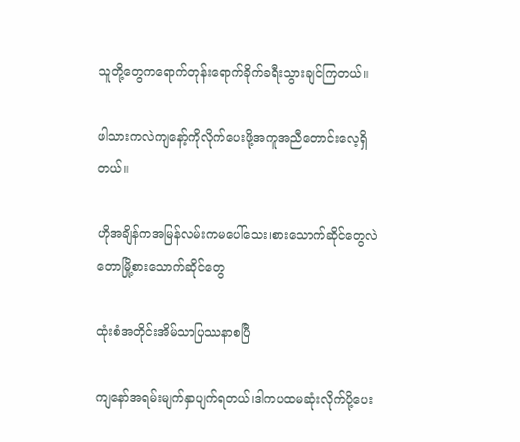သူတို့တွေကရောက်တုန်းရောက်ခိုက်ခရီးသွားချင်ကြတယ်။

ဖါသားကလဲကျနော့်ကိုလိုက်ပေးဖို့အကူအညီတောင်းလေ့ရှိတယ်။

ဟိုအချိန်ကအမြန်လမ်းကမပေါ်သေး၊စားသောက်ဆိုင်တွေလဲတောမြို့စားသောက်ဆိုင်တွေ

ထုံးစံအတိုင်းအိမ်သာပြဿနာစပြီ

ကျနော်အရမ်းမျက်နှာပျက်ရတယ်၊ဒါကပထမဆုံးလိုက်ပို့ပေး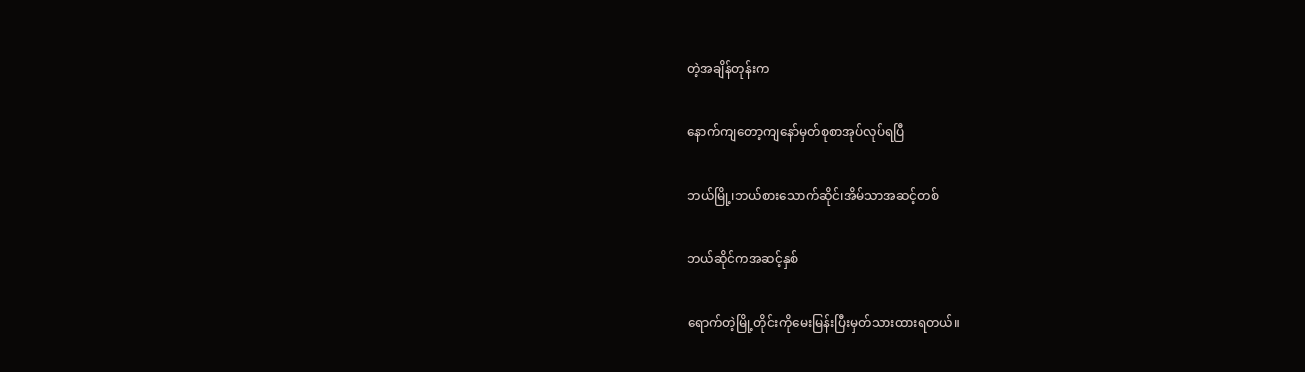တဲ့အချိန်တုန်းက

နောက်ကျတော့ကျနော်မှတ်စုစာအုပ်လုပ်ရပြီ

ဘယ်မြို့၊ဘယ်စားသောက်ဆိုင်၊အိမ်သာအဆင့်တစ်

ဘယ်ဆိုင်ကအဆင့်နှစ်

ရောက်တဲ့မြို့တိုင်းကိုမေးမြန်းပြီးမှတ်သားထားရတယ်။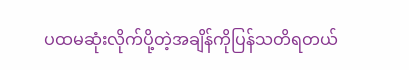ပထမဆုံးလိုက်ပို့တဲ့အချိန်ကိုပြန်သတိရတယ်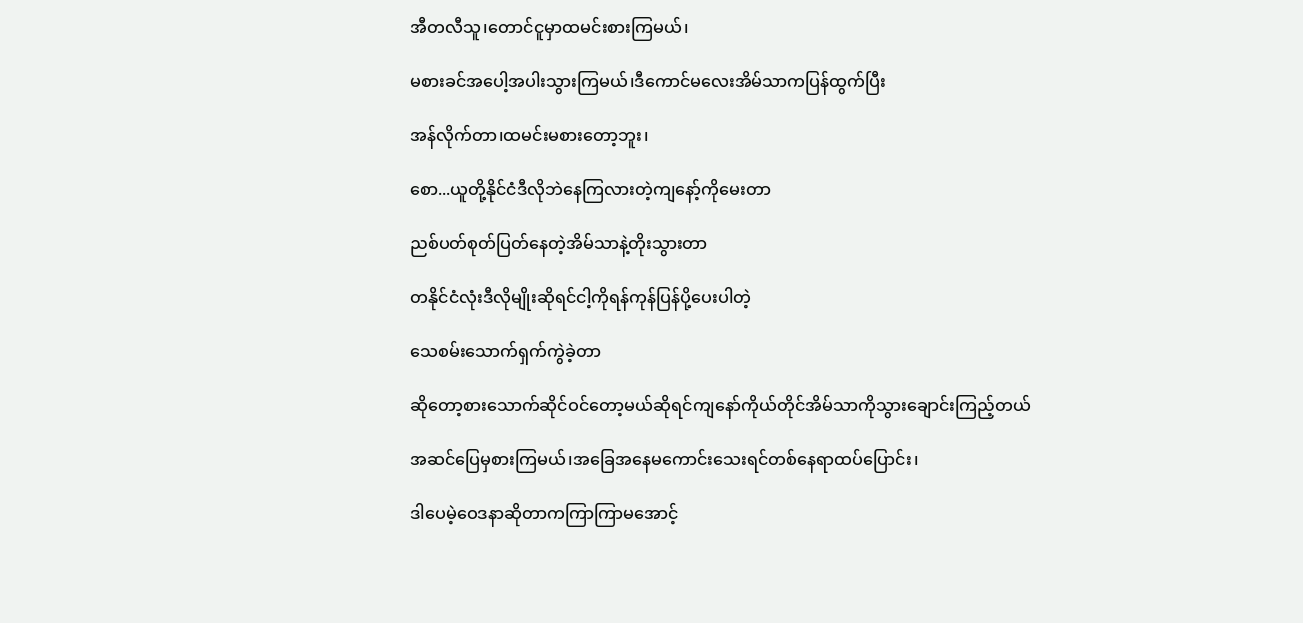အီတလီသူ၊တောင်ငူမှာထမင်းစားကြမယ်၊

မစားခင်အပေါ့အပါးသွားကြမယ်၊ဒီကောင်မလေးအိမ်သာကပြန်ထွက်ပြီး

အန်လိုက်တာ၊ထမင်းမစားတော့ဘူး၊

စော...ယူတို့နိုင်ငံဒီလိုဘဲနေကြလားတဲ့ကျနော့်ကိုမေးတာ

ညစ်ပတ်စုတ်ပြတ်နေတဲ့အိမ်သာနဲ့တိုးသွားတာ

တနိုင်ငံလုံးဒီလိုမျိုးဆိုရင်ငါ့ကိုရန်ကုန်ပြန်ပို့ပေးပါတဲ့

သေစမ်းသောက်ရှက်ကွဲခဲ့တာ

ဆိုတော့စားသောက်ဆိုင်ဝင်တော့မယ်ဆိုရင်ကျနော်ကိုယ်တိုင်အိမ်သာကိုသွားချောင်းကြည့်တယ်

အဆင်ပြေမှစားကြမယ်၊အခြေအနေမကောင်းသေးရင်တစ်နေရာထပ်ပြောင်း၊

ဒါပေမဲ့ဝေဒနာဆိုတာကကြာကြာမအောင့်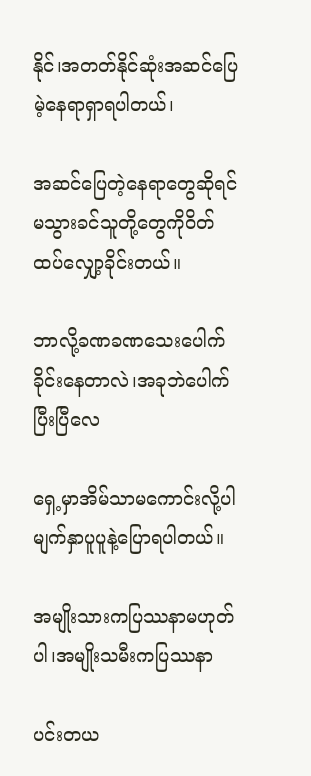နိုင်၊အတတ်နိုင်ဆုံးအဆင်ပြေမဲ့နေရာရှာရပါတယ်၊

အဆင်ပြေတဲ့နေရာတွေဆိုရင်မသွားခင်သူတို့တွေကိုဝိတ်ထပ်လျှော့ခိုင်းတယ်။

ဘာလို့ခဏခဏသေးပေါက်ခိုင်းနေတာလဲ၊အခုဘဲပေါက်ပြီးပြီလေ

ရှေ့မှာအိမ်သာမကောင်းလို့ပါမျက်နှာပူပူနဲ့ပြောရပါတယ်။

အမျိုးသားကပြဿနာမဟုတ်ပါ၊အမျိုးသမီးကပြဿနာ

ပင်းတယ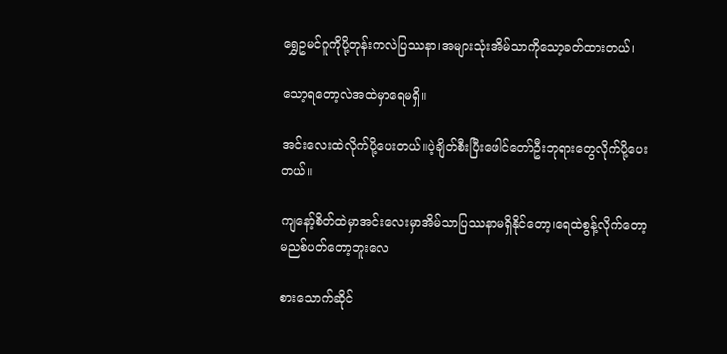ရွှေဥမင်ဂူကိုပို့တုန်းကလဲပြဿနာ၊အများသုံးအိမ်သာကိုသော့ခတ်ထားတယ်၊

သော့ရတော့လဲအထဲမှာရေမရှိ။

အင်းလေးထဲလိုက်ပို့ပေးတယ်။ပဲ့ချိတ်စီးပြီးဖေါင်တော်ဦးဘုရားတွေလိုက်ပို့ပေးတယ်။

ကျနော့်စိတ်ထဲမှာအင်းလေးမှာအိမ်သာပြဿနာမရှိနိုင်တော့၊ရေထဲစွန့်လိုက်တော့မညစ်ပတ်တော့ဘူးလေ

စားသောက်ဆိုင်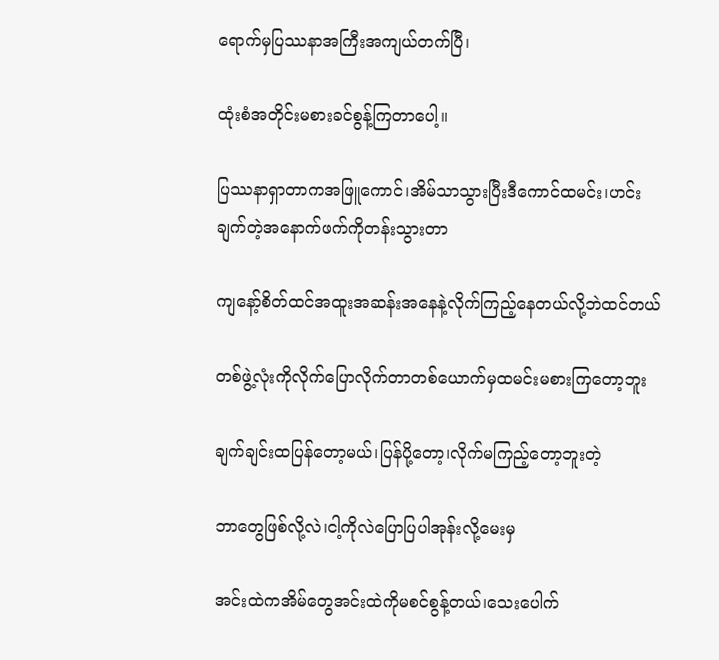ရောက်မှပြဿနာအကြီးအကျယ်တက်ပြီ၊

ထုံးစံအတိုင်းမစားခင်စွန့်ကြတာပေါ့။

ပြဿနာရှာတာကအဖြူကောင်၊အိမ်သာသွားပြီးဒီကောင်ထမင်း၊ဟင်းချက်တဲ့အနောက်ဖက်ကိုတန်းသွားတာ

ကျနော့်စိတ်ထင်အထူးအဆန်းအနေနဲ့လိုက်ကြည့်နေတယ်လို့ဘဲထင်တယ်

တစ်ဖွဲ့လုံးကိုလိုက်ပြောလိုက်တာတစ်ယောက်မှထမင်းမစားကြတော့ဘူး

ချက်ချင်းထပြန်တော့မယ်၊ပြန်ပို့တော့၊လိုက်မကြည့်တော့ဘူးတဲ့

ဘာတွေဖြစ်လို့လဲ၊ငါ့ကိုလဲပြောပြပါအုန်းလို့မေးမှ

အင်းထဲကအိမ်တွေအင်းထဲကိုမစင်စွန့်တယ်၊သေးပေါက်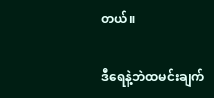တယ်။

ဒီရေနဲ့ဘဲထမင်းချက်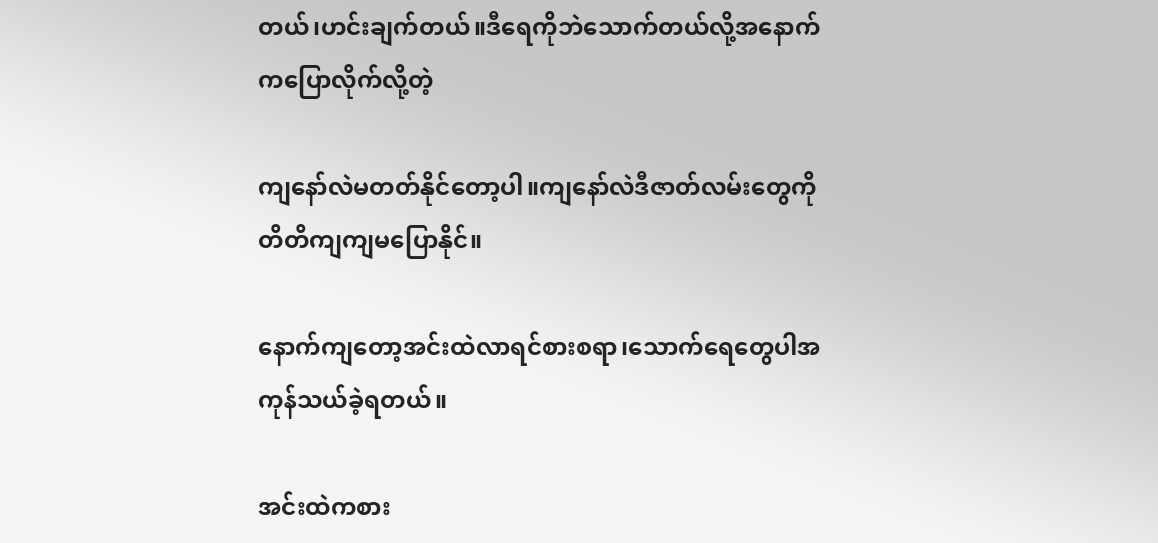တယ်၊ဟင်းချက်တယ်။ဒီရေကိုဘဲသောက်တယ်လို့အနောက်ကပြောလိုက်လို့တဲ့

ကျနော်လဲမတတ်နိုင်တော့ပါ။ကျနော်လဲဒီဇာတ်လမ်းတွေကိုတိတိကျကျမပြောနိုင်။

နောက်ကျတော့အင်းထဲလာရင်စားစရာ၊သောက်ရေတွေပါအကုန်သယ်ခဲ့ရတယ်။

အင်းထဲကစား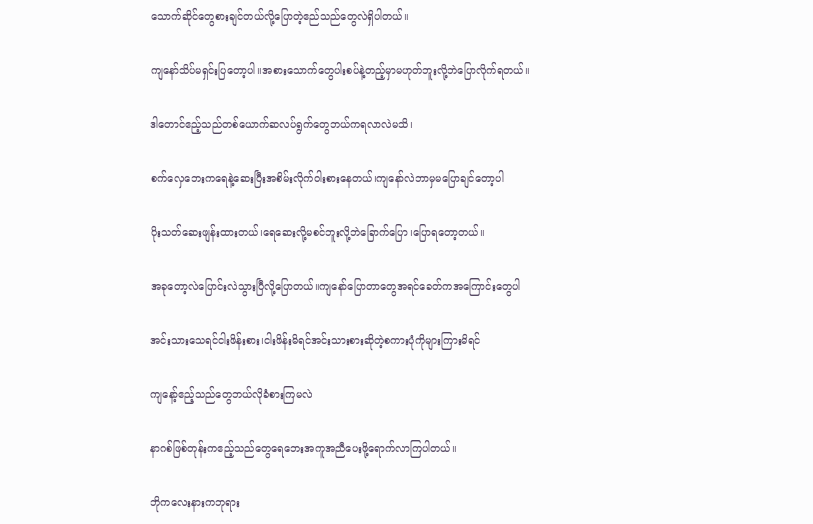သောက်ဆိုင်တွေစားချင်တယ်လို့ပြောတဲ့ဧည်သည်တွေလဲရှိပါတယ်။

ကျနော်သိပ်မရှင်းပြတော့ပါ။အစားသောက်တွေပါးစပ်နဲ့တည့်မှာမဟုတ်ဘူးလို့ဘဲပြောလိုက်ရတယ်။

ဒါတောင်ဧည့်သည်တစ်ယောက်ဆလပ်ရွက်တွေဘယ်ကရလာလဲမသိ၊

စက်လှေဘေးကရေနဲ့ဆေးပြီးအစိမ်းလိုက်ဝါးစားနေတယ်၊ကျနော်လဲဘာမှမပြောချင်တော့ပါ

ပိုးသတ်ဆေးဖျန်းထားတယ်၊ရေဆေးလို့မစင်ဘူးလို့ဘဲခြောက်ပြော၊ပြောရတော့တယ်။

အခုတော့လဲပြောင်းလဲသွားပြီလို့ပြောတယ်။ကျနော်ပြောတာတွေအရင်ခေတ်ကအကြောင်းတွေပါ

အင်းသားသေရင်ငါးဖိန်းစား၊ငါးဖိန်းမိရင်အင်းသားစားဆိုတဲ့စကားပုံကိုများကြားမိရင်

ကျနော့်ဧည့်သည်တွေဘယ်လိုခံစားကြမလဲ

နာဂစ်ဖြစ်တုန်းကဧည့်သည်တွေရေဘေးအကူအညီပေးဖို့ရောက်လာကြပါတယ်။

ဘိုကလေးနားကဘုရား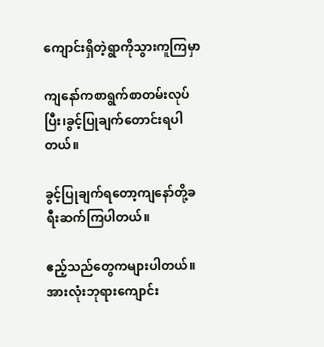ကျောင်းရှိတဲ့ရွာကိုသွားကူကြမှာ

ကျနော်ကစာရွက်စာတမ်းလုပ်ပြီး၊ခွင့်ပြုချက်တောင်းရပါတယ်။

ခွင့်ပြုချက်ရတော့ကျနော်တို့ခရီးဆက်ကြပါတယ်။

ဧည့်သည်တွေကများပါတယ်။အားလုံးဘုရားကျောင်း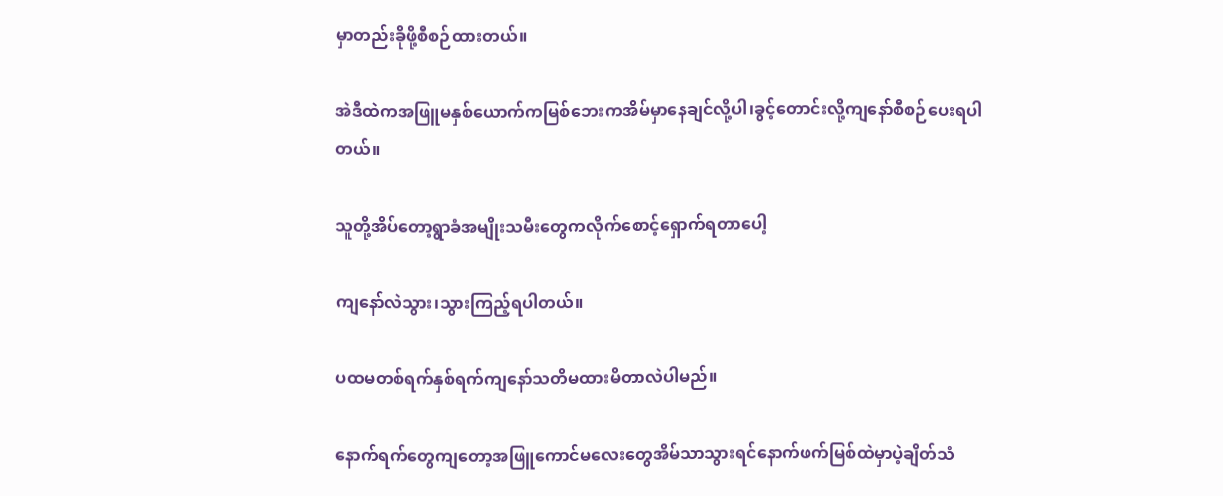မှာတည်းခိုဖို့စီစဉ်ထားတယ်။

အဲဒီထဲကအဖြူမနှစ်ယောက်ကမြစ်ဘေးကအိမ်မှာနေချင်လို့ပါ၊ခွင့်တောင်းလို့ကျနော်စီစဉ်ပေးရပါတယ်။

သူတို့အိပ်တော့ရွာခံအမျိုးသမီးတွေကလိုက်စောင့်ရှောက်ရတာပေါ့

ကျနော်လဲသွား၊သွားကြည့်ရပါတယ်။

ပထမတစ်ရက်နှစ်ရက်ကျနော်သတိမထားမိတာလဲပါမည်။

နောက်ရက်တွေကျတော့အဖြူကောင်မလေးတွေအိမ်သာသွားရင်နောက်ဖက်မြစ်ထဲမှာပဲ့ချိတ်သံ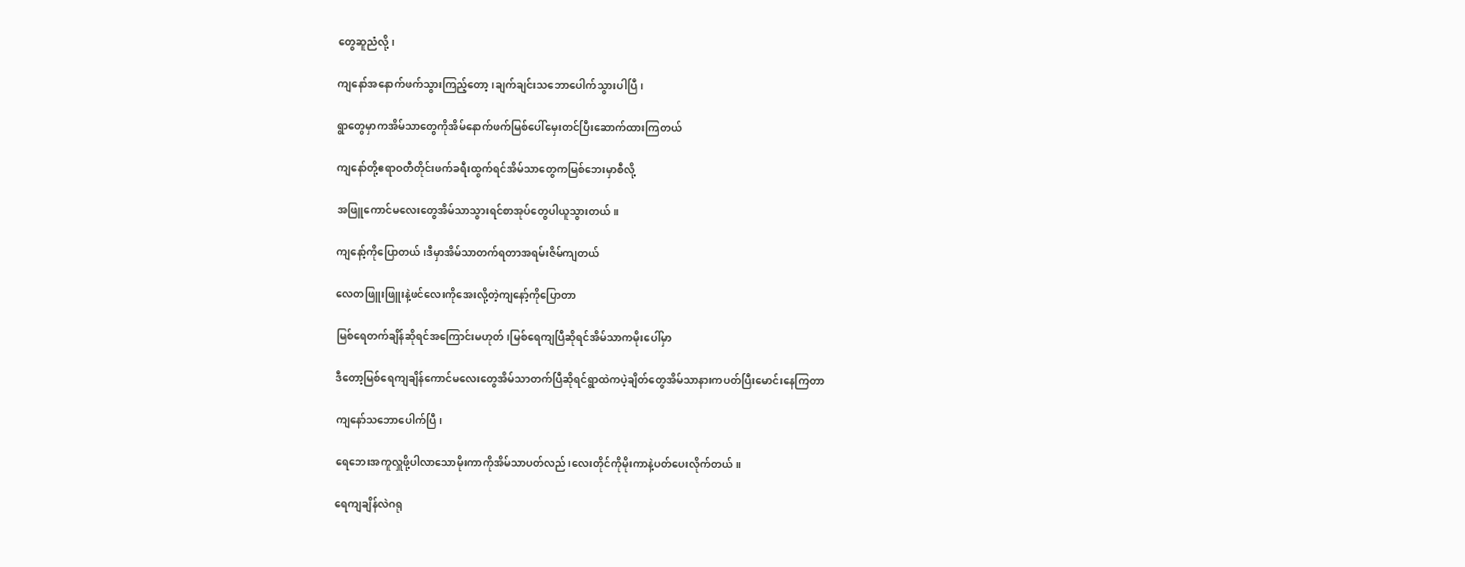တွေဆူညံလို့၊

ကျနော်အနောက်ဖက်သွားကြည့်တော့၊ချက်ချင်းသဘောပေါက်သွားပါပြီ၊

ရွာတွေမှာကအိမ်သာတွေကိုအိမ်နောက်ဖက်မြစ်ပေါ်မှေးတင်ပြီးဆောက်ထားကြတယ်

ကျနော်တို့ဧရာဝတီတိုင်းဖက်ခရီးထွက်ရင်အိမ်သာတွေကမြစ်ဘေးမှာစီလို့

အဖြူကောင်မလေးတွေအိမ်သာသွားရင်စာအုပ်တွေပါယူသွားတယ်။

ကျနော့်ကိုပြောတယ်၊ဒီမှာအိမ်သာတက်ရတာအရမ်းဇိမ်ကျတယ်

လေတဖြူးဖြူးနဲ့ဖင်လေးကိုအေးလို့တဲ့ကျနော့်ကိုပြောတာ

မြစ်ရေတက်ချိန်ဆိုရင်အကြောင်းမဟုတ်၊မြစ်ရေကျပြီဆိုရင်အိမ်သာကမိုးပေါ်မှာ

ဒီတော့မြစ်ရေကျချိန်ကောင်မလေးတွေအိမ်သာတက်ပြီဆိုရင်ရွာထဲကပဲ့ချိတ်တွေအိမ်သာနားကပတ်ပြီးမောင်းနေကြတာ

ကျနော်သဘောပေါက်ပြီ၊

ရေဘေးအကူလှူဖို့ပါလာသောမိုးကာကိုအိမ်သာပတ်လည်၊လေးတိုင်ကိုမိုးကာနဲ့ပတ်ပေးလိုက်တယ်။

ရေကျချိန်လဲဂရု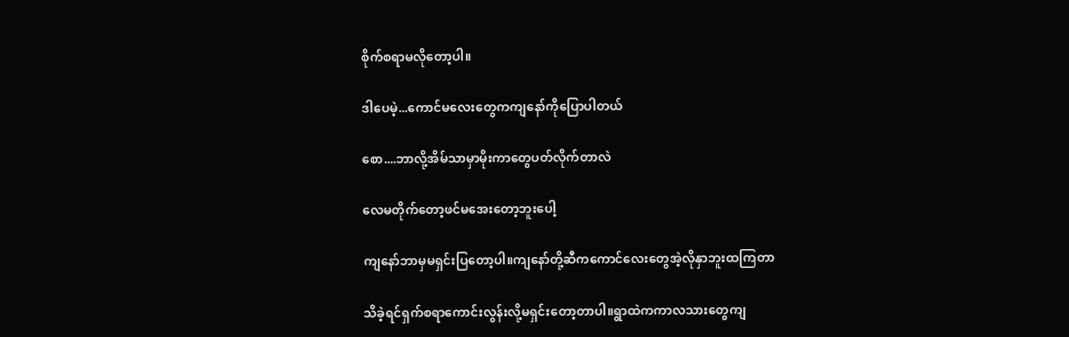စိုက်စရာမလိုတော့ပါ။

ဒါပေမဲ့...ကောင်မလေးတွေကကျနော်ကိုပြောပါတယ်

စော....ဘာလို့အိမ်သာမှာမိုးကာတွေပတ်လိုက်တာလဲ

လေမတိုက်တော့ဖင်မအေးတော့ဘူးပေါ့

ကျနော်ဘာမှမရှင်းပြတော့ပါ။ကျနော်တို့ဆီကကောင်လေးတွေအဲ့လိုနှာဘူးထကြတာ

သိခဲ့ရင်ရှက်စရာကောင်းလွန်းလို့မရှင်းတော့တာပါ။ရွာထဲကကာလသားတွေကျ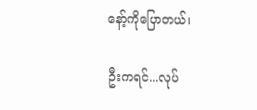နော့်ကိုပြောတယ်၊

ဦးကရင်...လုပ်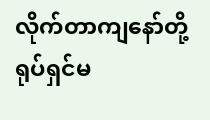လိုက်တာကျနော်တို့ရုပ်ရှင်မ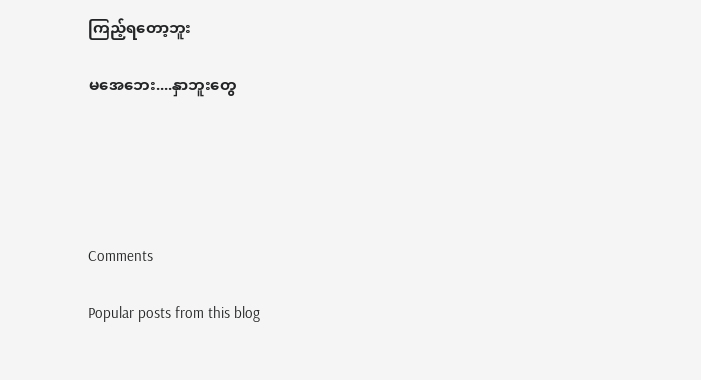ကြည့်ရတော့ဘူး

မအေဘေး....နှာဘူးတွေ





Comments

Popular posts from this blog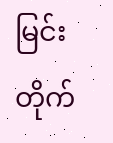မြင်းတိုက်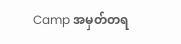Camp အမှတ်တရ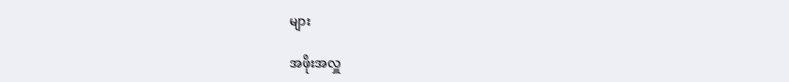များ

အဖိုးအလှူ